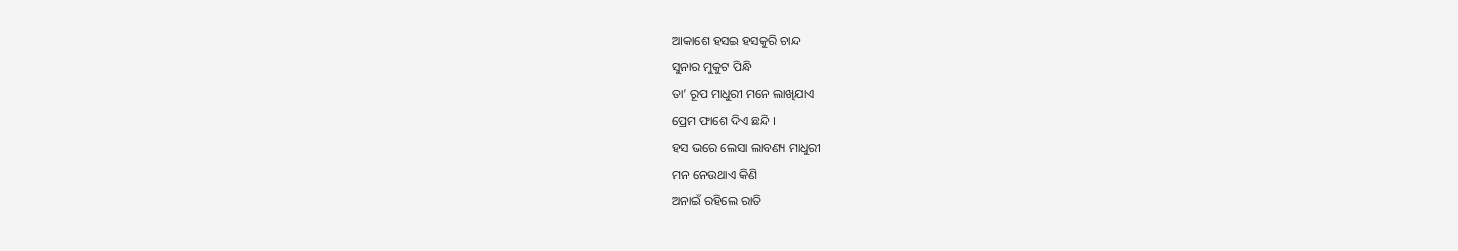ଆକାଶେ ହସଇ ହସକୁରି ଚାନ୍ଦ
ସୁନାର ମୁକୁଟ ପିନ୍ଧି
ତା’ ରୂପ ମାଧୁରୀ ମନେ ଲାଖିଯାଏ
ପ୍ରେମ ଫାଶେ ଦିଏ ଛନ୍ଦି ।
ହସ ଭରେ ଲେସା ଲାବଣ୍ୟ ମାଧୁରୀ
ମନ ନେଉଥାଏ କିଣି
ଅନାଇଁ ରହିଲେ ରାତି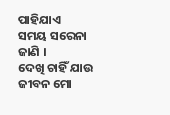ପାହିଯାଏ
ସମୟ ସରେନା ଜାଣି ।
ଦେଖି ଚାହିଁ ଯାଉ ଜୀବନ ମୋ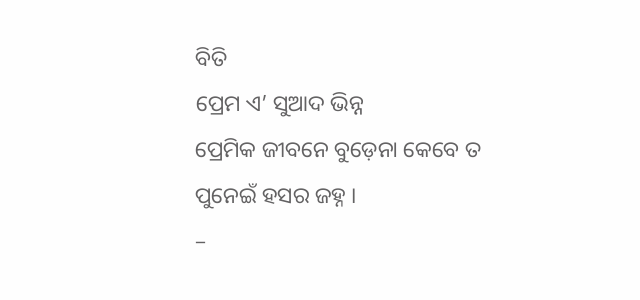ବିତି
ପ୍ରେମ ଏ’ ସୁଆଦ ଭିନ୍ନ
ପ୍ରେମିକ ଜୀବନେ ବୁଡ଼େନା କେବେ ତ
ପୁନେଇଁ ହସର ଜହ୍ନ ।
–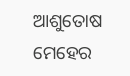ଆଶୁତୋଷ ମେହେର